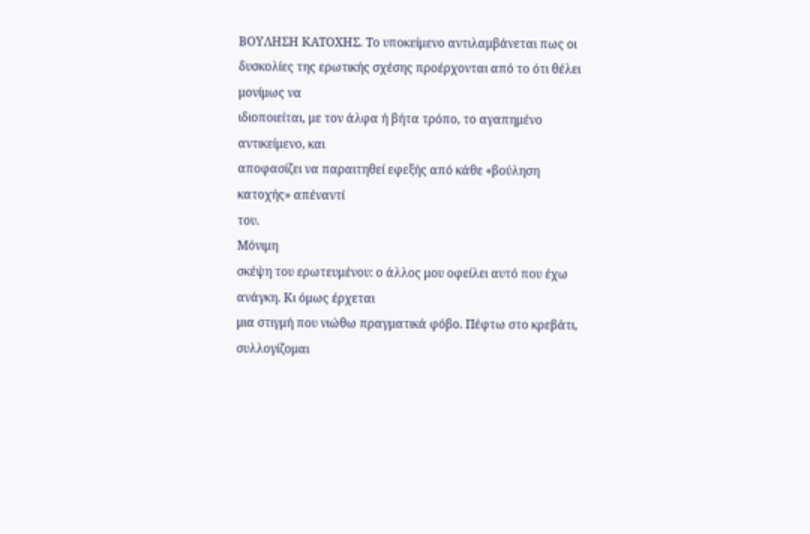ΒΟΥΛΗΣΗ ΚΑΤΟΧΗΣ. Το υποκείμενο αντιλαμβάνεται πως οι
δυσκολίες της ερωτικής σχέσης προέρχονται από το ότι θέλει μονίμως να
ιδιοποιείται, με τον άλφα ή βήτα τρόπο, το αγαπημένο αντικείμενο, και
αποφασίζει να παραιτηθεί εφεξής από κάθε «βούληση κατοχής» απέναντί
του.
Μόνιμη
σκέψη του ερωτευμένου: ο άλλος μου οφείλει αυτό που έχω ανάγκη. Κι όμως έρχεται
μια στιγμή που νιώθω πραγματικά φόβο. Πέφτω στο κρεβάτι, συλλογίζομαι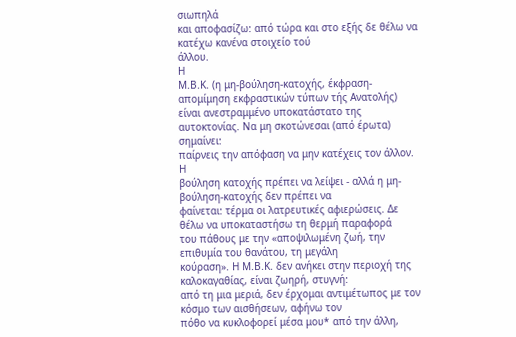σιωπηλά
και αποφασίζω: από τώρα και στο εξής δε θέλω να κατέχω κανένα στοιχείο τού
άλλου.
Η
Μ.Β.Κ. (η μη-βούληση-κατοχής, έκφραση-απομίμηση εκφραστικών τύπων τής Ανατολής)
είναι ανεστραμμένο υποκατάστατο της αυτοκτονίας. Να μη σκοτώνεσαι (από έρωτα) σημαίνει:
παίρνεις την απόφαση να μην κατέχεις τον άλλον.
Η
βούληση κατοχής πρέπει να λείψει - αλλά η μη-βούληση-κατοχής δεν πρέπει να
φαίνεται: τέρμα οι λατρευτικές αφιερώσεις. Δε θέλω να υποκαταστήσω τη θερμή παραφορά
του πάθους με την «αποψιλωμένη ζωή, την επιθυμία του θανάτου, τη μεγάλη
κούραση». Η Μ.Β.Κ. δεν ανήκει στην περιοχή της καλοκαγαθίας, είναι ζωηρή, στυγνή:
από τη μια μεριά, δεν έρχομαι αντιμέτωπος με τον κόσμο των αισθήσεων, αφήνω τον
πόθο να κυκλοφορεί μέσα μου* από την άλλη,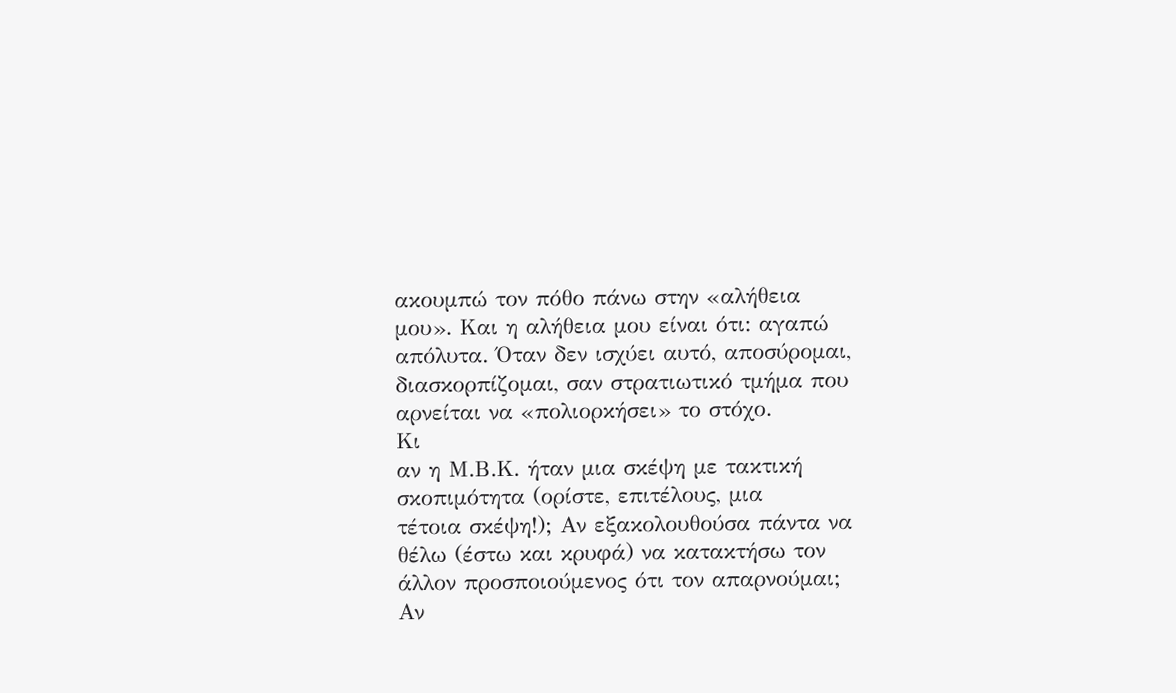ακουμπώ τον πόθο πάνω στην «αλήθεια
μου». Και η αλήθεια μου είναι ότι: αγαπώ απόλυτα. Όταν δεν ισχύει αυτό, αποσύρομαι,
διασκορπίζομαι, σαν στρατιωτικό τμήμα που αρνείται να «πολιορκήσει» το στόχο.
Κι
αν η Μ.Β.Κ. ήταν μια σκέψη με τακτική σκοπιμότητα (ορίστε, επιτέλους, μια
τέτοια σκέψη!); Αν εξακολουθούσα πάντα να θέλω (έστω και κρυφά) να κατακτήσω τον
άλλον προσποιούμενος ότι τον απαρνούμαι;
Αν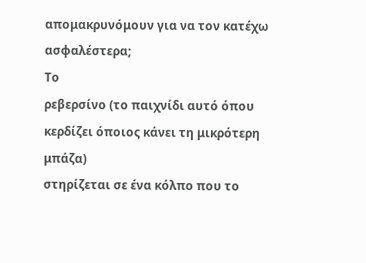απομακρυνόμουν για να τον κατέχω ασφαλέστερα;
Το
ρεβερσίνο (το παιχνίδι αυτό όπου κερδίζει όποιος κάνει τη μικρότερη μπάζα)
στηρίζεται σε ένα κόλπο που το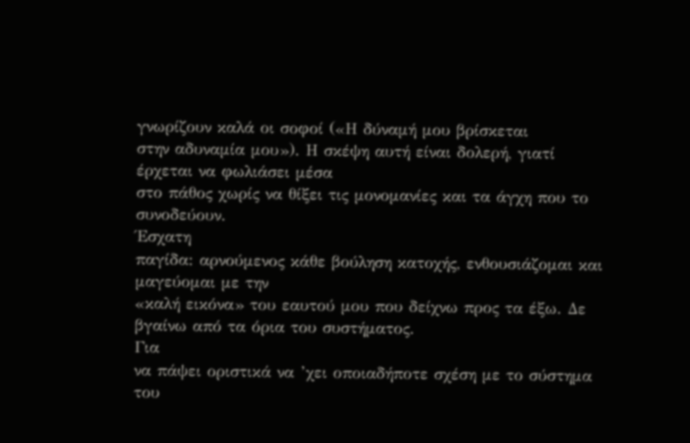γνωρίζουν καλά οι σοφοί («Η δύναμή μου βρίσκεται
στην αδυναμία μου»). Η σκέψη αυτή είναι δολερή, γιατί έρχεται να φωλιάσει μέσα
στο πάθος χωρίς να θίξει τις μονομανίες και τα άγχη που το συνοδεύουν.
Έσχατη
παγίδα: αρνούμενος κάθε βούληση κατοχής, ενθουσιάζομαι και μαγεύομαι με την
«καλή εικόνα» του εαυτού μου που δείχνω προς τα έξω. Δε βγαίνω από τα όρια του συστήματος.
Για
να πάψει οριστικά να ’χει οποιαδήποτε σχέση με το σύστημα του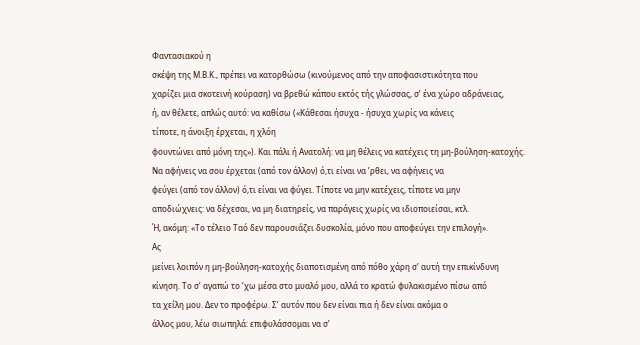Φαντασιακού η
σκέψη της Μ.Β.Κ., πρέπει να κατορθώσω (κινούμενος από την αποφασιστικότητα που
χαρίζει μια σκοτεινή κούραση) να βρεθώ κάπου εκτός τής γλώσσας, σ’ ένα χώρο αδράνειας,
ή, αν θέλετε, απλώς αυτό: να καθίσω («Κάθεσαι ήσυχα - ήσυχα χωρίς να κάνεις
τίποτε, η άνοιξη έρχεται, η χλόη
φουντώνει από μόνη της»). Και πάλι ή Ανατολή: να μη θέλεις να κατέχεις τη μη-βούληση-κατοχής.
Να αφήνεις να σου έρχεται (από τον άλλον) ό,τι είναι να ’ρθει, να αφήνεις να
φεύγει (από τον άλλον) ό,τι είναι να φύγει. Τίποτε να μην κατέχεις, τίποτε να μην
αποδιώχνεις: να δέχεσαι, να μη διατηρείς, να παράγεις χωρίς να ιδιοποιείσαι, κτλ.
Ή, ακόμη: «Το τέλειο Ταό δεν παρουσιάζει δυσκολία, μόνο που αποφεύγει την επιλογή».
Ας
μείνει λοιπόν η μη-βούληση-κατοχής διαποτισμένη από πόθο χάρη σ’ αυτή την επικίνδυνη
κίνηση. Το σ’ αγαπώ το ’χω μέσα στο μυαλό μου, αλλά το κρατώ φυλακισμένο πίσω από
τα χείλη μου. Δεν το προφέρω. Σ’ αυτόν που δεν είναι πια ή δεν είναι ακόμα ο
άλλος μου, λέω σιωπηλά: επιφυλάσσομαι να σ’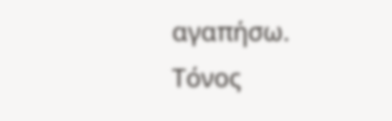αγαπήσω.
Τόνος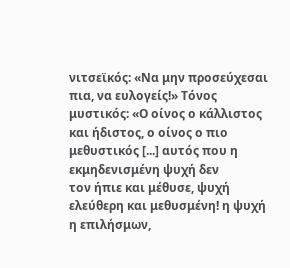νιτσεϊκός: «Να μην προσεύχεσαι πια, να ευλογείς!» Τόνος μυστικός: «Ο οίνος ο κάλλιστος
και ήδιστος, ο οίνος ο πιο μεθυστικός [...] αυτός που η εκμηδενισμένη ψυχή δεν
τον ήπιε και μέθυσε, ψυχή ελεύθερη και μεθυσμένη! η ψυχή η επιλήσμων,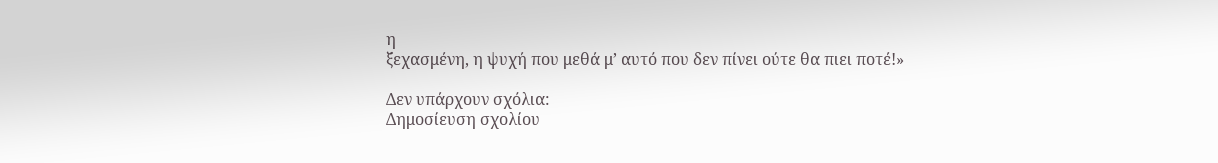η
ξεχασμένη, η ψυχή που μεθά μ’ αυτό που δεν πίνει ούτε θα πιει ποτέ!»

Δεν υπάρχουν σχόλια:
Δημοσίευση σχολίου